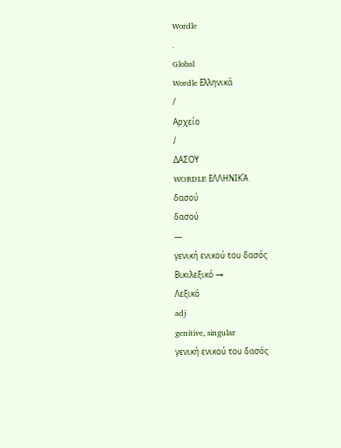Wordle
.
Global
Wordle Ελληνικά
/
Αρχείο
/
ΔΑΣΟΥ
WORDLE ΕΛΛΗΝΙΚΆ
δασού
δασού
—
γενική ενικού του δασός
Βικιλεξικό →
Λεξικό
adj
genitive, singular
γενική ενικού του δασός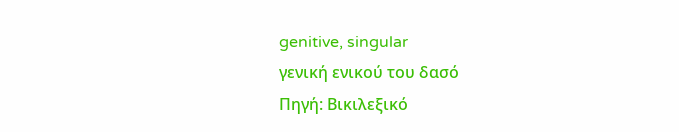genitive, singular
γενική ενικού του δασό
Πηγή: Βικιλεξικό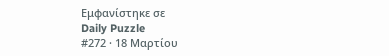Εμφανίστηκε σε
Daily Puzzle
#272 · 18 Μαρτίου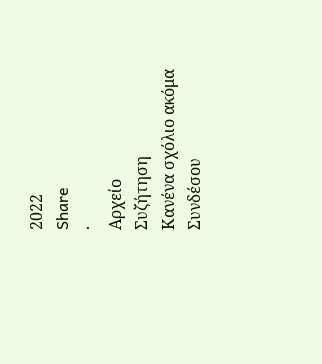2022
Share
·
Αρχείο
Συζήτηση
Κανένα σχόλιο ακόμα
Συνδέσου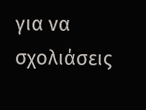για να σχολιάσεις